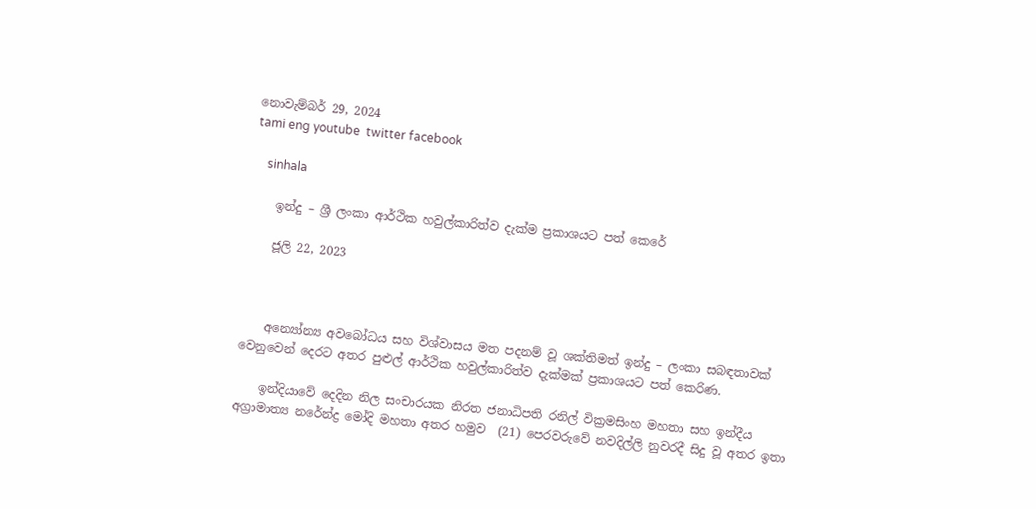නොවැම්බර් 29, 2024
tami eng youtube  twitter facebook

    sinhala

    ඉන්දු – ශ්‍රී ලංකා ආර්ථික හවුල්කාරිත්ව දැක්ම ප්‍රකාශයට පත් කෙරේ

    ජූලි 22, 2023



    අන්‍යෝන්‍ය අවබෝධය සහ විශ්වාසය මත පදනම් වූ ශක්තිමත් ඉන්දු – ලංකා සබඳතාවක් වෙනුවෙන් දෙරට අතර පුළුල් ආර්ථික හවුල්කාරිත්ව දැක්මක් ප්‍රකාශයට පත් කෙරිණ.

    ඉන්දියාවේ දෙදින නිල සංචාරයක නිරත ජනාධිපති රනිල් වික්‍රමසිංහ මහතා සහ ඉන්දීය අග්‍රාමාත්‍ය නරේන්ද්‍ර මෝදි මහතා අතර හමුව  (21) පෙරවරුවේ නවදිල්ලි නුවරදී සිදු වූ අතර ඉතා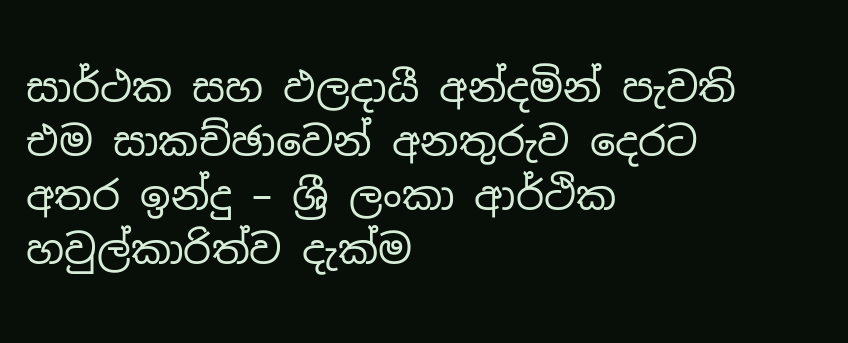සාර්ථක සහ ඵලදායී අන්දමින් පැවති එම සාකච්ඡාවෙන් අනතුරුව දෙරට අතර ඉන්දු – ශ්‍රී ලංකා ආර්ථික හවුල්කාරිත්ව දැක්ම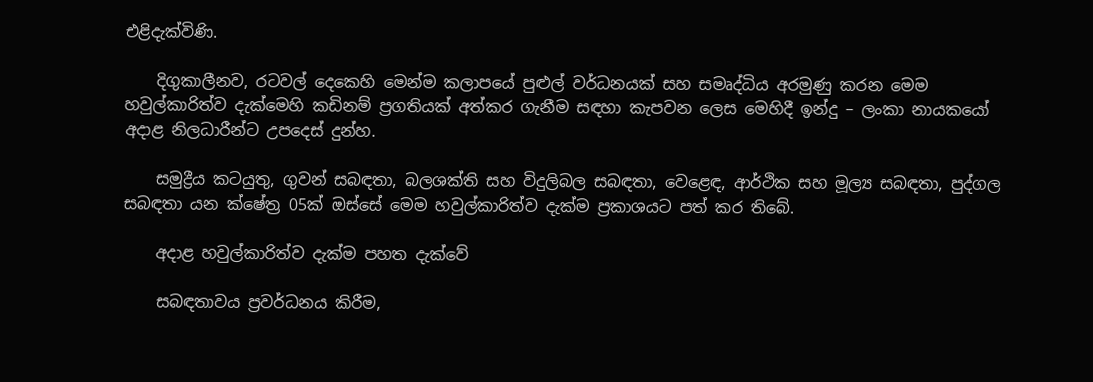එළිදැක්විණි.

    දිගුකාලීනව, රටවල් දෙකෙහි මෙන්ම කලාපයේ පුළුල් වර්ධනයක් සහ සමෘද්ධිය අරමුණු කරන මෙම හවුල්කාරිත්ව දැක්මෙහි කඩිනම් ප්‍රගතියක් අත්කර ගැනීම සඳහා කැපවන ලෙස මෙහිදී ඉන්දු – ලංකා නායකයෝ අදාළ නිලධාරීන්ට උපදෙස් දුන්හ.

    සමුද්‍රීය කටයුතු, ගුවන් සබඳතා, බලශක්ති සහ විදුලිබල සබඳතා, වෙළෙඳ, ආර්ථික සහ මූල්‍ය සබඳතා, පුද්ගල සබඳතා යන ක්ෂේත්‍ර 05ක් ඔස්සේ මෙම හවුල්කාරිත්ව දැක්ම ප්‍රකාශයට පත් කර තිබේ.

    අදාළ හවුල්කාරිත්ව දැක්ම පහත දැක්වේ

    සබඳතාවය ප්‍රවර්ධනය කිරීම,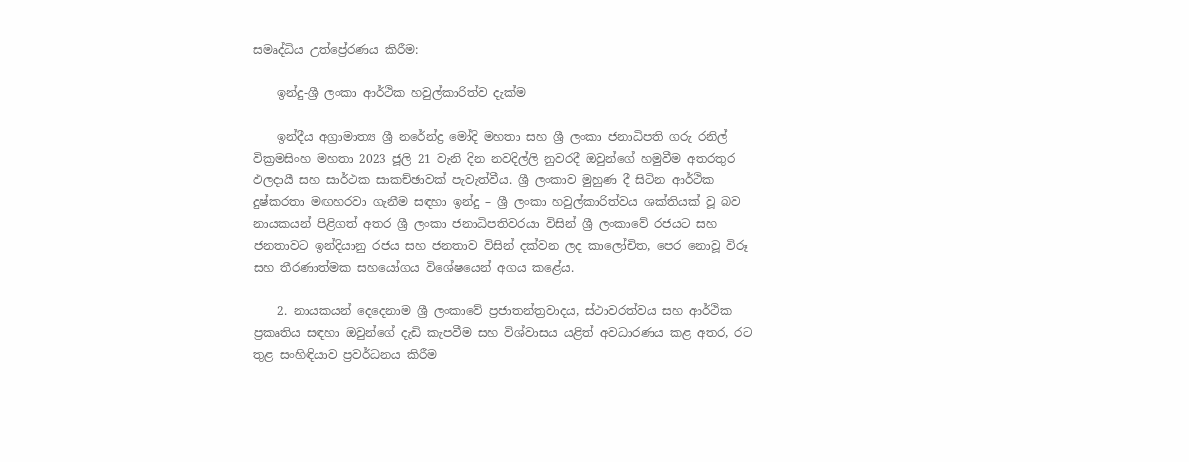සමෘද්ධිය උත්ප්‍රේරණය කිරීම:

    ඉන්දු-ශ්‍රී ලංකා ආර්ථික හවුල්කාරිත්ව දැක්ම

    ඉන්දීය අග්‍රාමාත්‍ය ශ්‍රී නරේන්ද්‍ර මෝදි මහතා සහ ශ්‍රී ලංකා ජනාධිපති ගරු රනිල් වික්‍රමසිංහ මහතා 2023 ජූලි 21 වැනි දින නවදිල්ලි නුවරදී ඔවුන්ගේ හමුවීම අතරතුර ඵලදායී සහ සාර්ථක සාකච්ඡාවක් පැවැත්වීය. ශ්‍රී ලංකාව මුහුණ දී සිටින ආර්ථික දුෂ්කරතා මඟහරවා ගැනීම සඳහා ඉන්දු – ශ්‍රී ලංකා හවුල්කාරිත්වය ශක්තියක් වූ බව නායකයන් පිළිගත් අතර ශ්‍රී ලංකා ජනාධිපතිවරයා විසින් ශ්‍රී ලංකාවේ රජයට සහ ජනතාවට ඉන්දියානු රජය සහ ජනතාව විසින් දක්වන ලද කාලෝචිත, පෙර නොවූ විරූ සහ තීරණාත්මක සහයෝගය විශේෂයෙන් අගය කළේය.

    2. නායකයන් දෙදෙනාම ශ්‍රී ලංකාවේ ප්‍රජාතන්ත්‍රවාදය, ස්ථාවරත්වය සහ ආර්ථික ප්‍රකෘතිය සඳහා ඔවුන්ගේ දැඩි කැපවීම සහ විශ්වාසය යළිත් අවධාරණය කළ අතර, රට තුළ සංහිඳියාව ප්‍රවර්ධනය කිරීම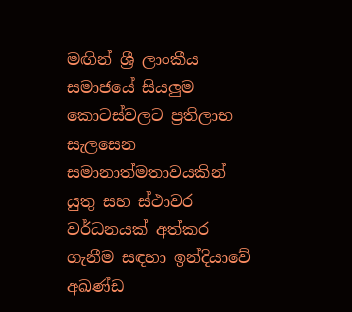මඟින් ශ්‍රී ලාංකීය සමාජයේ සියලුම කොටස්වලට ප්‍රතිලාභ සැලසෙන සමානාත්මතාවයකින් යුතු සහ ස්ථාවර වර්ධනයක් අත්කර ගැනීම සඳහා ඉන්දියාවේ අඛණ්ඩ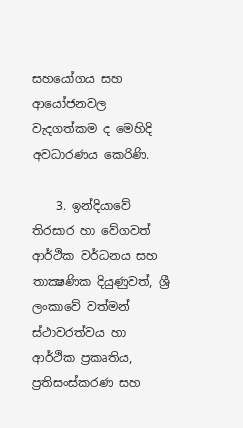සහයෝගය සහ ආයෝජනවල වැදගත්කම ද මෙහිදි අවධාරණය කෙරිණි.

    3. ඉන්දියාවේ තිරසාර හා වේගවත් ආර්ථික වර්ධනය සහ තාක්‍ෂණික දියුණුවත්, ශ්‍රී ලංකාවේ වත්මන් ස්ථාවරත්වය හා ආර්ථික ප්‍රකෘතිය, ප්‍රතිසංස්කරණ සහ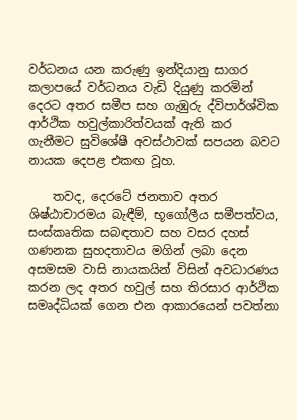වර්ධනය යන කරුණු ඉන්දියානු සාගර කලාපයේ වර්ධනය වැඩි දියුණු කරමින් දෙරට අතර සමීප සහ ගැඹුරු ද්විපාර්ශ්වික ආර්ථික හවුල්කාරිත්වයක් ඇති කර ගැනීමට සුවිශේෂී අවස්ථාවක් සපයන බවට නායක දෙපළ එකඟ වූහ.

    තවද, දෙරටේ ජනතාව අතර ශිෂ්ඨාචාරමය බැඳීම්, භූගෝලීය සමීපත්වය, සංස්කෘතික සබඳතාව සහ වසර දහස් ගණනක සුහදතාවය මගින් ලබා දෙන අසමසම වාසි නායකයින් විසින් අවධාරණය කරන ලද අතර හවුල් සහ තිරසාර ආර්ථික සමෘද්ධියක් ගෙන එන ආකාරයෙන් පවත්නා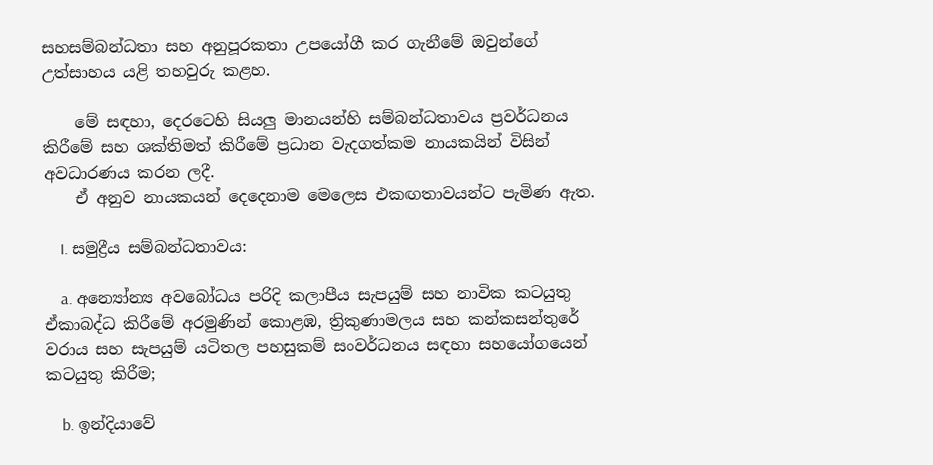සහසම්බන්ධතා සහ අනුපූරකතා උපයෝගී කර ගැනීමේ ඔවුන්ගේ උත්සාහය යළි තහවුරු කළහ.

    මේ සඳහා, දෙරටෙහි සියලු මානයන්හි සම්බන්ධතාවය ප්‍රවර්ධනය කිරීමේ සහ ශක්තිමත් කිරීමේ ප්‍රධාන වැදගත්කම නායකයින් විසින් අවධාරණය කරන ලදී.
    ඒ අනුව නායකයන් දෙදෙනාම මෙලෙස එකඟතාවයන්ට පැමිණ ඇත.

    I. සමුද්‍රීය සම්බන්ධතාවය:

    a. අන්‍යෝන්‍ය අවබෝධය පරිදි කලාපීය සැපයුම් සහ නාවික කටයුතු ඒකාබද්ධ කිරීමේ අරමුණින් කොළඹ, ත්‍රිකුණාමලය සහ කන්කසන්තුරේ වරාය සහ සැපයුම් යටිතල පහසුකම් සංවර්ධනය සඳහා සහයෝගයෙන් කටයුතු කිරීම;

    b. ඉන්දියාවේ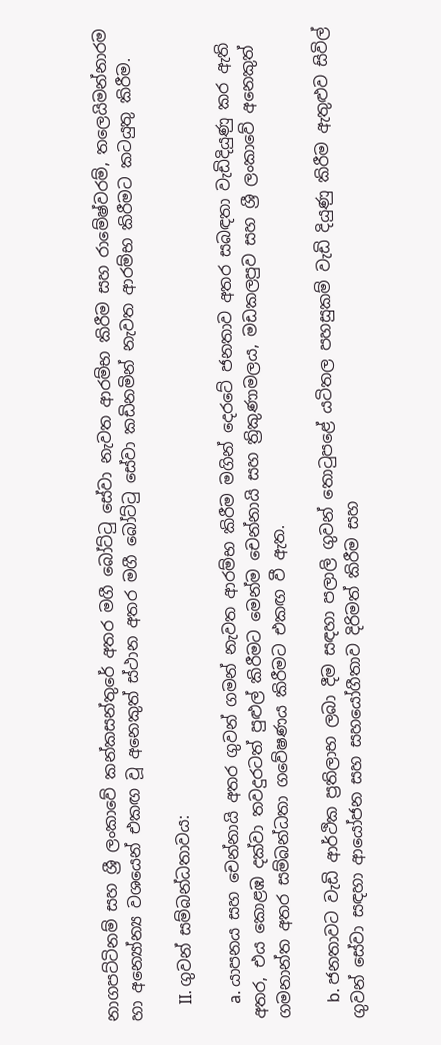නාගපට්ටිනම් සහ ශ්‍රී ලංකාවේ කන්කසන්තුරේ අතර මගී බෝට්ටු සේවා නැවත ආරම්භ කිරීම සහ රාමේෂ්වරම්, තලෙයිමන්නාරම හා අන්‍යෝන්‍ය වශයෙන් එකඟ වූ අනෙකුත් ස්ථාන අතර මගී බෝට්ටු සේවා කඩිනමින් නැවත ආරම්භ කිරීමට කටයුතු කිරීම.

    II. ගුවන් සම්බන්ධතාවය:

    a. යාපනය සහ චෙන්නායි අතර ගුවන් ගමන් නැවත ආරම්භ කිරීම මගින් දෙරටේ ජනතාව අතර සබඳතා වැඩිදියුණු කර ඇති අතර, එය කොළඹ දක්වා තවදුරටත් පුළුල් කිරීමට මෙන්ම චෙන්නායි සහ ත්‍රිකුණාමලය, මඩකලපුව සහ ශ්‍රී ලංකාවේ අනෙකුත් ගමනාන්ත අතර සම්බන්ධතා ගවේෂණය කිරීමට එකඟ වී ඇත.

    b. ජනතාවට වැඩි ආර්ථික ප්‍රතිලාභ ලබා දීම සඳහා පලාලි ගුවන් තොටුපළේ යටිතල පහසුකම් වැඩි දියුණු කිරීම ඇතුළුව සිවිල් ගුවන් සේවා සඳහා ආයෝජන සහ සහයෝගීතාව දිරිමත් කිරීම සහ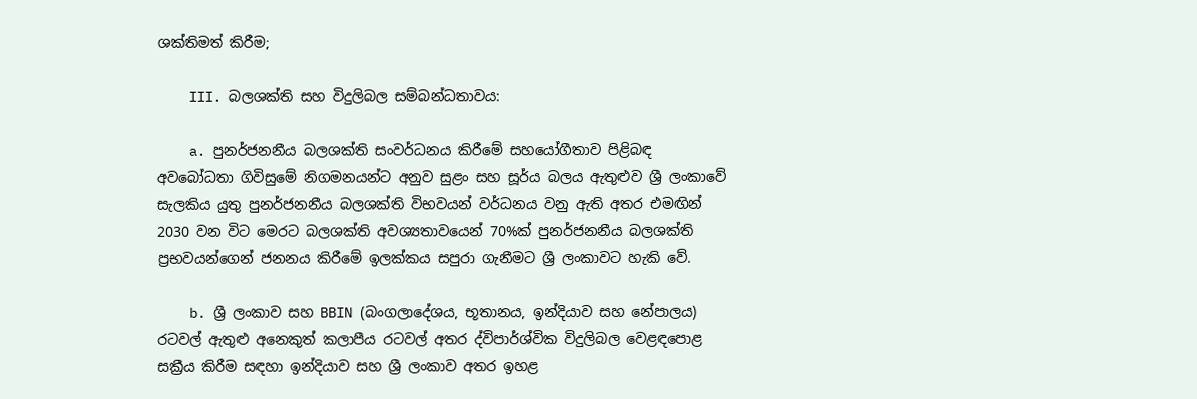ශක්තිමත් කිරීම;

    III. බලශක්ති සහ විදුලිබල සම්බන්ධතාවය:

    a. පුනර්ජනනීය බලශක්ති සංවර්ධනය කිරීමේ සහයෝගීතාව පිළිබඳ අවබෝධතා ගිවිසුමේ නිගමනයන්ට අනුව සුළං සහ සූර්ය බලය ඇතුළුව ශ්‍රී ලංකාවේ සැලකිය යුතු පුනර්ජනනීය බලශක්ති විභවයන් වර්ධනය වනු ඇති අතර එමඟින් 2030 වන විට මෙරට බලශක්ති අවශ්‍යතාවයෙන් 70%ක් පුනර්ජනනීය බලශක්ති ප්‍රභවයන්ගෙන් ජනනය කිරීමේ ඉලක්කය සපුරා ගැනීමට ශ්‍රී ලංකාවට හැකි වේ.

    b. ශ්‍රී ලංකාව සහ BBIN (බංගලාදේශය, භූතානය, ඉන්දියාව සහ නේපාලය) රටවල් ඇතුළු අනෙකුත් කලාපීය රටවල් අතර ද්විපාර්ශ්වික විදුලිබල වෙළඳපොළ සක්‍රීය කිරීම සඳහා ඉන්දියාව සහ ශ්‍රී ලංකාව අතර ඉහළ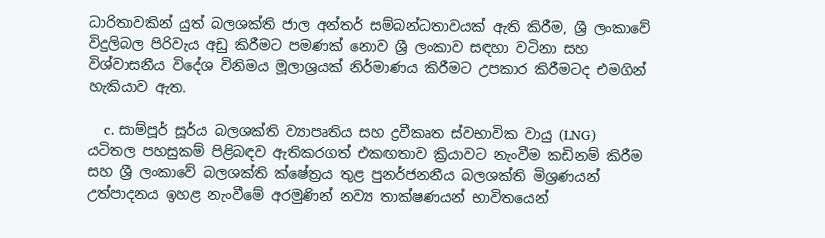ධාරිතාවකින් යුත් බලශක්ති ජාල අන්තර් සම්බන්ධතාවයක් ඇති කිරීම, ශ්‍රී ලංකාවේ විදුලිබල පිරිවැය අඩු කිරීමට පමණක් නොව ශ්‍රී ලංකාව සඳහා වටිනා සහ විශ්වාසනීය විදේශ විනිමය මූලාශ්‍රයක් නිර්මාණය කිරීමට උපකාර කිරීමටද එමගින් හැකියාව ඇත.

    c. සාම්පූර් සූර්ය බලශක්ති ව්‍යාපෘතිය සහ ද්‍රවීකෘත ස්වභාවික වායු (LNG) යටිතල පහසුකම් පිළිබඳව ඇතිකරගත් එකඟතාව ක්‍රියාවට නැංවීම කඩිනම් කිරීම සහ ශ්‍රී ලංකාවේ බලශක්ති ක්ෂේත්‍රය තුළ පුනර්ජනනීය බලශක්ති මිශ්‍රණයන් උත්පාදනය ඉහළ නැංවීමේ අරමුණින් නව්‍ය තාක්ෂණයන් භාවිතයෙන්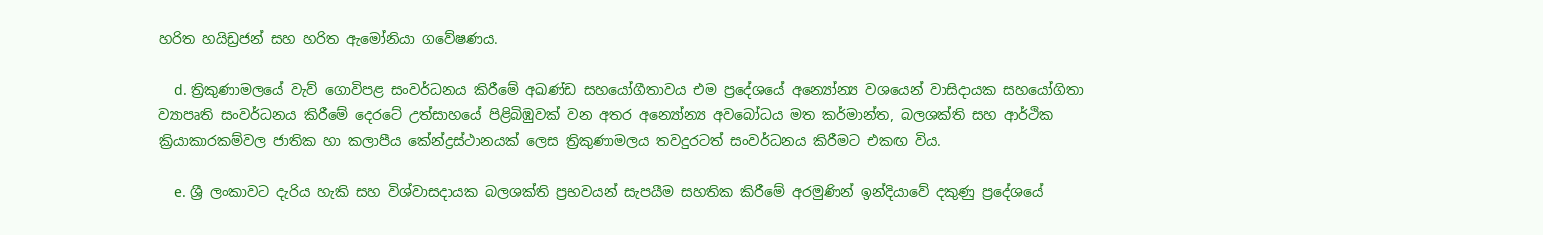හරිත හයිඩ්‍රජන් සහ හරිත ඇමෝනියා ගවේෂණය.

    d. ත්‍රිකුණාමලයේ වැව් ගොවිපළ සංවර්ධනය කිරීමේ අඛණ්ඩ සහයෝගීතාවය එම ප්‍රදේශයේ අන්‍යෝන්‍ය වශයෙන් වාසිදායක සහයෝගිතා ව්‍යාපෘති සංවර්ධනය කිරීමේ දෙරටේ උත්සාහයේ පිළිබිඹුවක් වන අතර අන්‍යෝන්‍ය අවබෝධය මත කර්මාන්ත, බලශක්ති සහ ආර්ථික ක්‍රියාකාරකම්වල ජාතික හා කලාපීය කේන්ද්‍රස්ථානයක් ලෙස ත්‍රිකුණාමලය තවදුරටත් සංවර්ධනය කිරීමට එකඟ විය.

    e. ශ්‍රී ලංකාවට දැරිය හැකි සහ විශ්වාසදායක බලශක්ති ප්‍රභවයන් සැපයීම සහතික කිරීමේ අරමුණින් ඉන්දියාවේ දකුණු ප්‍රදේශයේ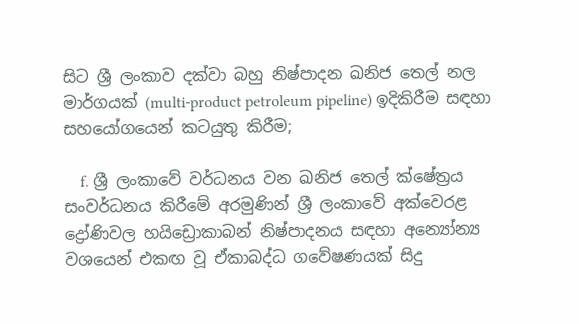සිට ශ්‍රී ලංකාව දක්වා බහු නිෂ්පාදන ඛනිජ තෙල් නල මාර්ගයක් (multi-product petroleum pipeline) ඉදිකිරීම සඳහා සහයෝගයෙන් කටයුතු කිරීම;

    f. ශ්‍රී ලංකාවේ වර්ධනය වන ඛනිජ තෙල් ක්ෂේත්‍රය සංවර්ධනය කිරීමේ අරමුණින් ශ්‍රී ලංකාවේ අක්වෙරළ ද්‍රෝණිවල හයිඩ්‍රොකාබන් නිෂ්පාදනය සඳහා අන්‍යෝන්‍ය වශයෙන් එකඟ වූ ඒකාබද්ධ ගවේෂණයක් සිදු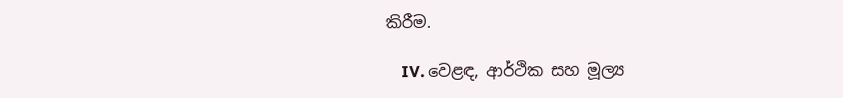කිරීම.

    IV. වෙළඳ, ආර්ථික සහ මූල්‍ය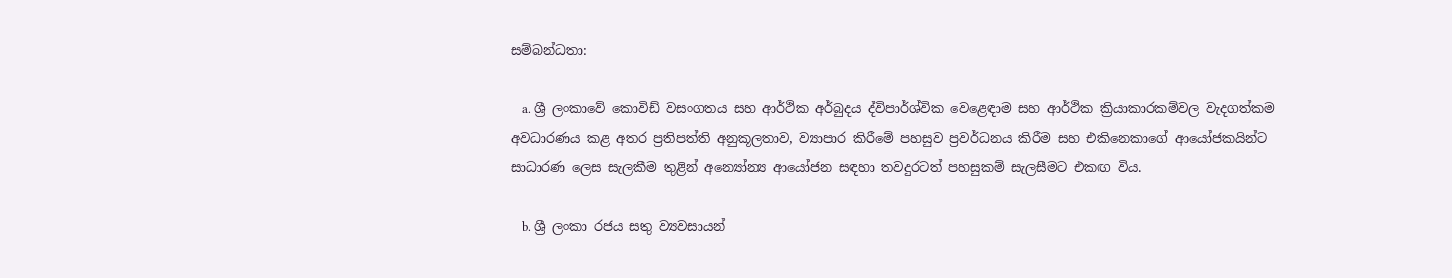සම්බන්ධතා:

    a. ශ්‍රී ලංකාවේ කොවිඩ් වසංගතය සහ ආර්ථික අර්බුදය ද්විපාර්ශ්වික වෙළෙඳාම සහ ආර්ථික ක්‍රියාකාරකම්වල වැදගත්කම අවධාරණය කළ අතර ප්‍රතිපත්ති අනුකූලතාව, ව්‍යාපාර කිරීමේ පහසුව ප්‍රවර්ධනය කිරීම සහ එකිනෙකාගේ ආයෝජකයින්ට සාධාරණ ලෙස සැලකීම තුළින් අන්‍යෝන්‍ය ආයෝජන සඳහා තවදුරටත් පහසුකම් සැලසීමට එකඟ විය.

    b. ශ්‍රී ලංකා රජය සතු ව්‍යවසායන්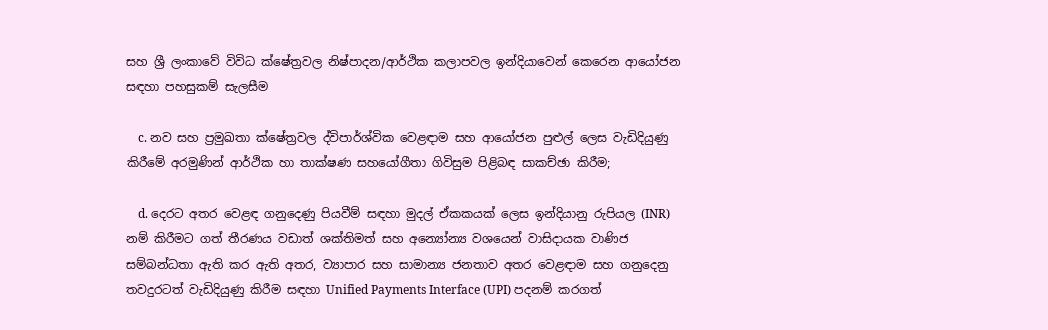සහ ශ්‍රී ලංකාවේ විවිධ ක්ෂේත්‍රවල නිෂ්පාදන/ආර්ථික කලාපවල ඉන්දියාවෙන් කෙරෙන ආයෝජන සඳහා පහසුකම් සැලසීම

    c. නව සහ ප්‍රමුඛතා ක්ෂේත්‍රවල ද්විපාර්ශ්වික වෙළඳාම සහ ආයෝජන පුළුල් ලෙස වැඩිදියුණු කිරීමේ අරමුණින් ආර්ථික හා තාක්ෂණ සහයෝගීතා ගිවිසුම පිළිබඳ සාකච්ඡා කිරීම;

    d. දෙරට අතර වෙළඳ ගනුදෙණු පියවීම් සඳහා මුදල් ඒකකයක් ලෙස ඉන්දියානු රුපියල (INR) නම් කිරීමට ගත් තීරණය වඩාත් ශක්තිමත් සහ අන්‍යෝන්‍ය වශයෙන් වාසිදායක වාණිජ සම්බන්ධතා ඇති කර ඇති අතර, ව්‍යාපාර සහ සාමාන්‍ය ජනතාව අතර වෙළඳාම සහ ගනුදෙනු තවදුරටත් වැඩිදියුණු කිරීම සඳහා Unified Payments Interface (UPI) පදනම් කරගත්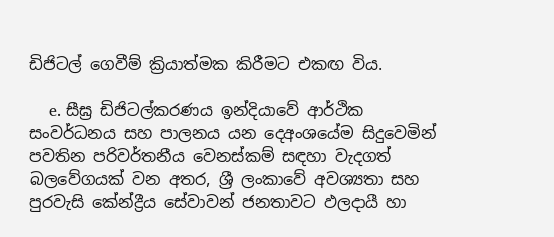ඩිජිටල් ගෙවීම් ක්‍රියාත්මක කිරීමට එකඟ විය.

    e. සීඝ්‍ර ඩිජිටල්කරණය ඉන්දියාවේ ආර්ථික සංවර්ධනය සහ පාලනය යන දෙඅංශයේම සිදුවෙමින් පවතින පරිවර්තනීය වෙනස්කම් සඳහා වැදගත් බලවේගයක් වන අතර, ශ්‍රී ලංකාවේ අවශ්‍යතා සහ පුරවැසි කේන්ද්‍රීය සේවාවන් ජනතාවට ඵලදායී හා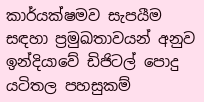කාර්යක්ෂමව සැපයීම සඳහා ප්‍රමුඛතාවයන් අනුව ඉන්දියාවේ ඩිජිටල් පොදු යටිතල පහසුකම්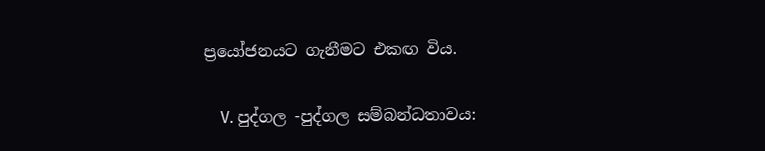ප්‍රයෝජනයට ගැනීමට එකඟ විය.

    V. පුද්ගල -පුද්ගල සම්බන්ධතාවය: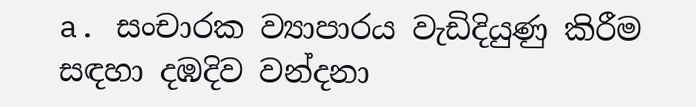a. සංචාරක ව්‍යාපාරය වැඩිදියුණු කිරීම සඳහා දඹදිව වන්දනා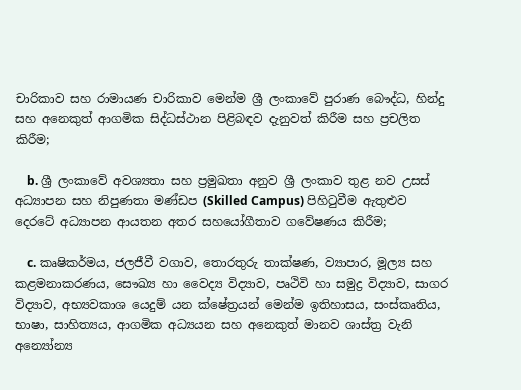චාරිකාව සහ රාමායණ චාරිකාව මෙන්ම ශ්‍රී ලංකාවේ පුරාණ බෞද්ධ, හින්දු සහ අනෙකුත් ආගමික සිද්ධස්ථාන පිළිබඳව දැනුවත් කිරීම සහ ප්‍රචලිත කිරීම;

    b. ශ්‍රී ලංකාවේ අවශ්‍යතා සහ ප්‍රමුඛතා අනුව ශ්‍රී ලංකාව තුළ නව උසස් අධ්‍යාපන සහ නිපුණතා මණ්ඩප (Skilled Campus) පිහිටුවීම ඇතුළුව දෙරටේ අධ්‍යාපන ආයතන අතර සහයෝගීතාව ගවේෂණය කිරීම;

    c. කෘෂිකර්මය, ජලජීවී වගාව, තොරතුරු තාක්ෂණ, ව්‍යාපාර, මූල්‍ය සහ කළමනාකරණය, සෞඛ්‍ය හා වෛද්‍ය විද්‍යාව, පෘථිවි හා සමුද්‍ර විද්‍යාව, සාගර විද්‍යාව, අභ්‍යවකාශ යෙදුම් යන ක්ෂේත්‍රයන් මෙන්ම ඉතිහාසය, සංස්කෘතිය, භාෂා, සාහිත්‍යය, ආගමික අධ්‍යයන සහ අනෙකුත් මානව ශාස්ත්‍ර වැනි අන්‍යෝන්‍ය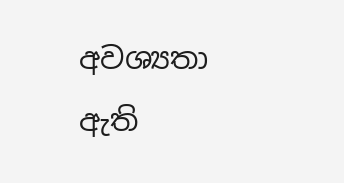අවශ්‍යතා ඇති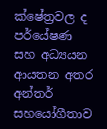ක්ෂේත්‍රවල ද පර්යේෂණ සහ අධ්‍යයන ආයතන අතර අන්තර් සහයෝගීතාව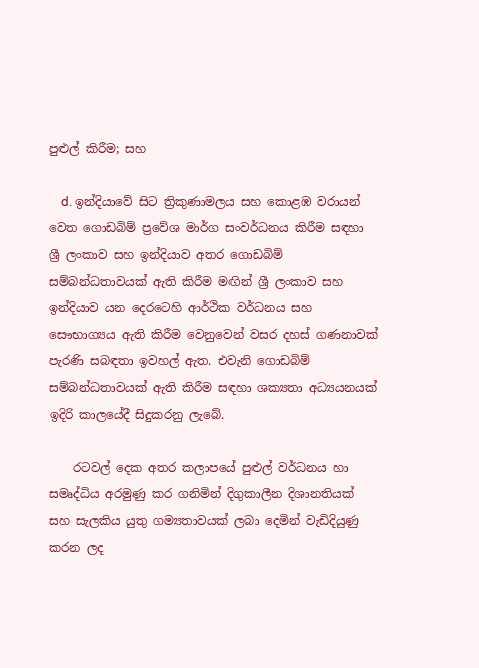පුළුල් කිරීම; සහ

    d. ඉන්දියාවේ සිට ත්‍රිකුණාමලය සහ කොළඹ වරායන් වෙත ගොඩබිම් ප්‍රවේශ මාර්ග සංවර්ධනය කිරීම සඳහා ශ්‍රී ලංකාව සහ ඉන්දියාව අතර ගොඩබිම් සම්බන්ධතාවයක් ඇති කිරීම මඟින් ශ්‍රී ලංකාව සහ ඉන්දියාව යන දෙරටෙහි ආර්ථික වර්ධනය සහ සෞභාග්‍යය ඇති කිරීම වෙනුවෙන් වසර දහස් ගණනාවක් පැරණි සබඳතා ඉවහල් ඇත. එවැනි ගොඩබිම් සම්බන්ධතාවයක් ඇති කිරීම සඳහා ශක්‍යතා අධ්‍යයනයක් ඉදිරි කාලයේදී සිදුකරනු ලැබේ.

    රටවල් දෙක අතර කලාපයේ පුළුල් වර්ධනය හා සමෘද්ධිය අරමුණු කර ගනිමින් දිගුකාලීන දිශානතියක් සහ සැලකිය යුතු ගම්‍යතාවයක් ලබා දෙමින් වැඩිදියුණු කරන ලද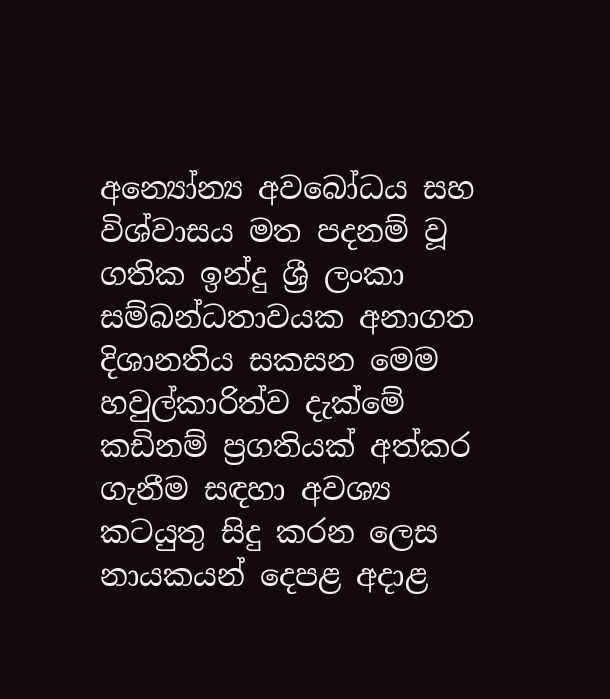අන්‍යෝන්‍ය අවබෝධය සහ විශ්වාසය මත පදනම් වූ ගතික ඉන්දු ශ්‍රී ලංකා සම්බන්ධතාවයක අනාගත දිශානතිය සකසන මෙම හවුල්කාරිත්ව දැක්මේ කඩිනම් ප්‍රගතියක් අත්කර ගැනීම සඳහා අවශ්‍ය කටයුතු සිදු කරන ලෙස නායකයන් දෙපළ අදාළ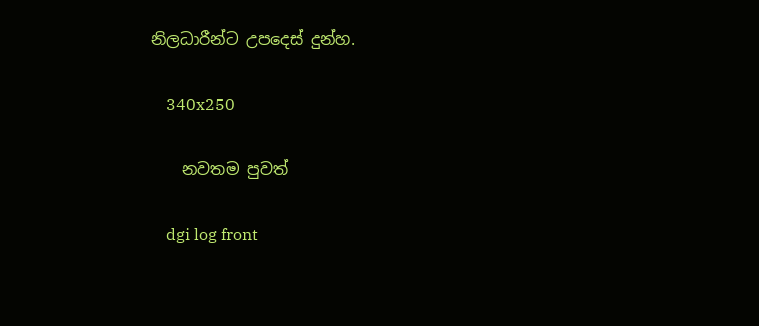නිලධාරීන්ට උපදෙස් දුන්හ.

    340x250

    නවතම පුවත්

    dgi log front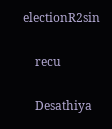electionR2sin

    recu

    Desathiya